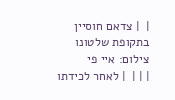|  | צדאם חוסיין בתקופת שלטונו צילום: איי פי
| | |  | לאחר לכידתו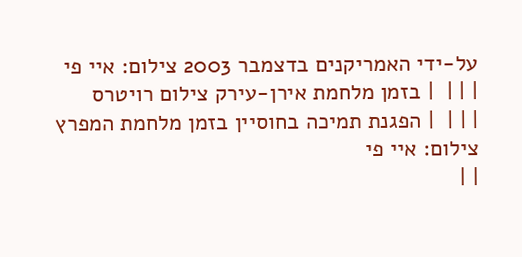על-ידי האמריקנים בדצמבר 2003 צילום: איי פי
| | |  | בזמן מלחמת אירן-עירק צילום רויטרס
| | |  | הפגנת תמיכה בחוסיין בזמן מלחמת המפרץ צילום: איי פי
| |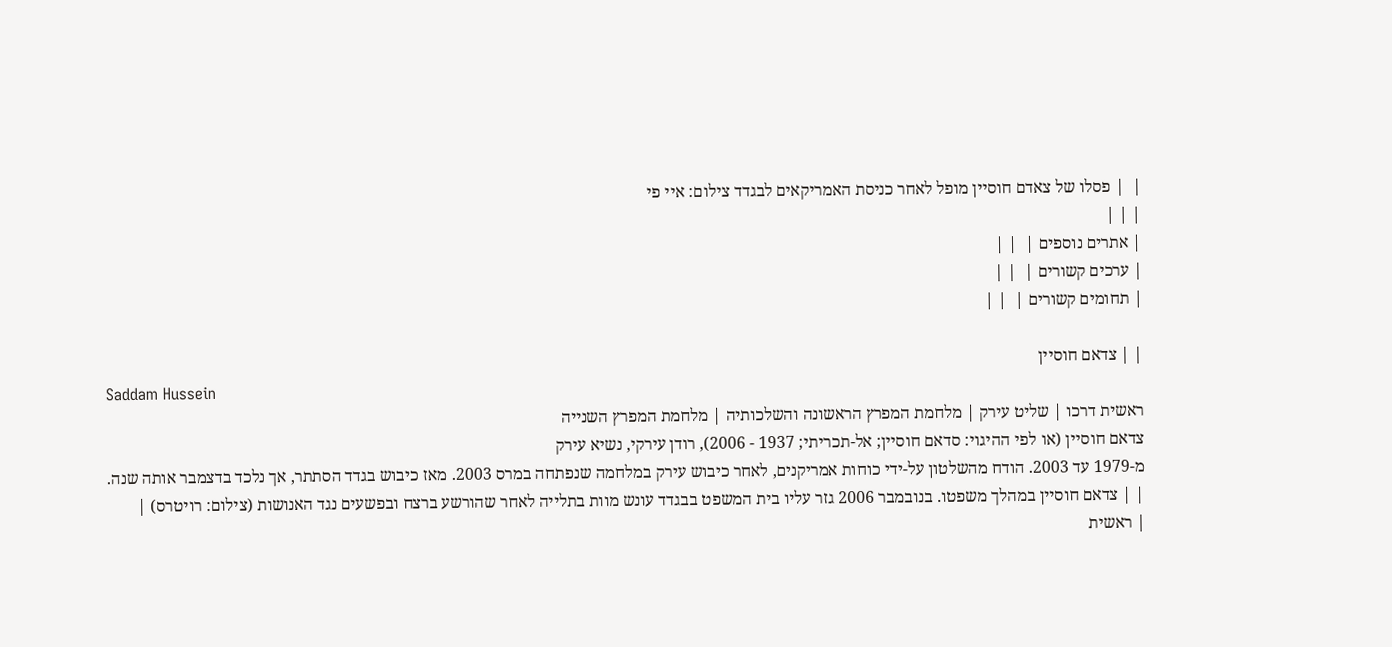|  | פסלו של צאדם חוסיין מופל לאחר כניסת האמריקאים לבגדד צילום: איי פי
| | |
| אתרים נוספים |  | |
| ערכים קשורים |  | |
| תחומים קשורים |  | |

| | צדאם חוסיין
Saddam Hussein
ראשית דרכו | שליט עירק | מלחמת המפרץ הראשונה והשלכותיה | מלחמת המפרץ השנייה
צדאם חוסיין (או לפי ההיגוי: סדאם חוסיין; אל-תכריתי; 1937 - 2006), רודן עירקי, נשיא עירק
מ-1979 עד 2003. הודח מהשלטון על-ידי כוחות אמריקנים, לאחר כיבוש עירק במלחמה שנפתחה במרס 2003. מאז כיבוש בגדד הסתתר, אך נלכד בדצמבר אותה שנה.
| | צדאם חוסיין במהלך משפטו. בנובמבר 2006 גזר עליו בית המשפט בבגדד עונש מוות בתלייה לאחר שהורשע ברצח ובפשעים נגד האנושות (צילום: רויטרס) |
| ראשית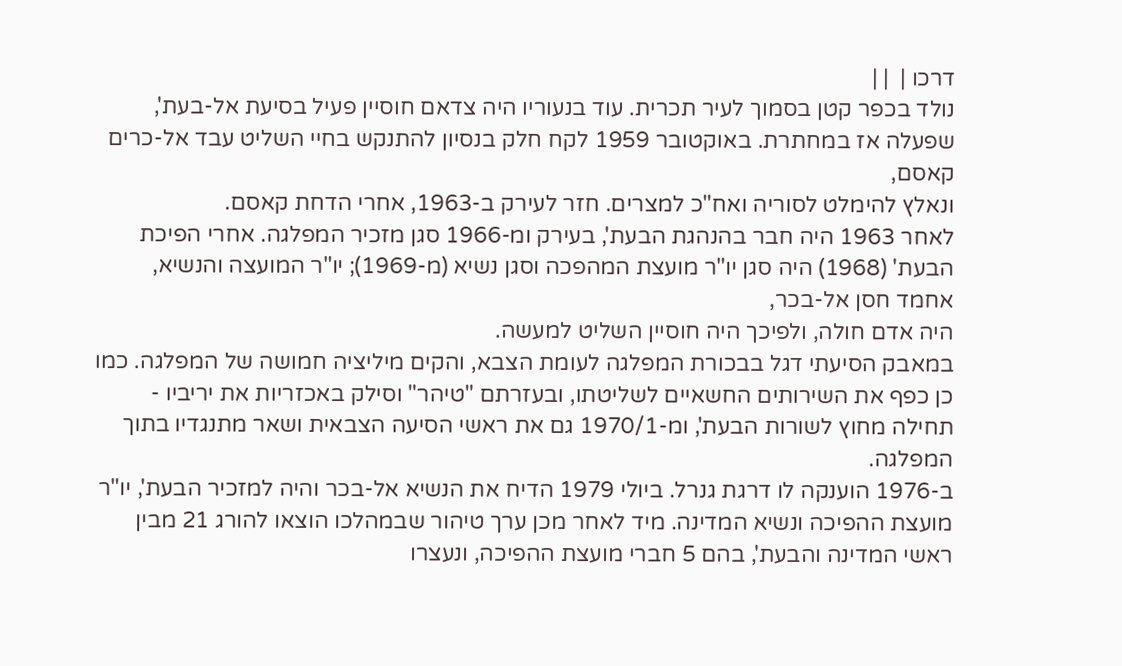דרכו |  | |
נולד בכפר קטן בסמוך לעיר תכרית. עוד בנעוריו היה צדאם חוסיין פעיל בסיעת אל-בעת',
שפעלה אז במחתרת. באוקטובר 1959 לקח חלק בנסיון להתנקש בחיי השליט עבד אל-כרים קאסם,
ונאלץ להימלט לסוריה ואח"כ למצרים. חזר לעירק ב-1963, אחרי הדחת קאסם.
לאחר 1963 היה חבר בהנהגת הבעת', בעירק ומ-1966 סגן מזכיר המפלגה. אחרי הפיכת הבעת' (1968) היה סגן יו"ר מועצת המהפכה וסגן נשיא (מ-1969); יו"ר המועצה והנשיא, אחמד חסן אל-בכר,
היה אדם חולה, ולפיכך היה חוסיין השליט למעשה.
במאבק הסיעתי דגל בבכורת המפלגה לעומת הצבא, והקים מיליציה חמושה של המפלגה. כמו כן כפף את השירותים החשאיים לשליטתו, ובעזרתם "טיהר" וסילק באכזריות את יריביו - תחילה מחוץ לשורות הבעת', ומ-1970/1 גם את ראשי הסיעה הצבאית ושאר מתנגדיו בתוך המפלגה.
ב-1976 הוענקה לו דרגת גנרל. ביולי 1979 הדיח את הנשיא אל-בכר והיה למזכיר הבעת', יו"ר מועצת ההפיכה ונשיא המדינה. מיד לאחר מכן ערך טיהור שבמהלכו הוצאו להורג 21 מבין ראשי המדינה והבעת', בהם 5 חברי מועצת ההפיכה, ונעצרו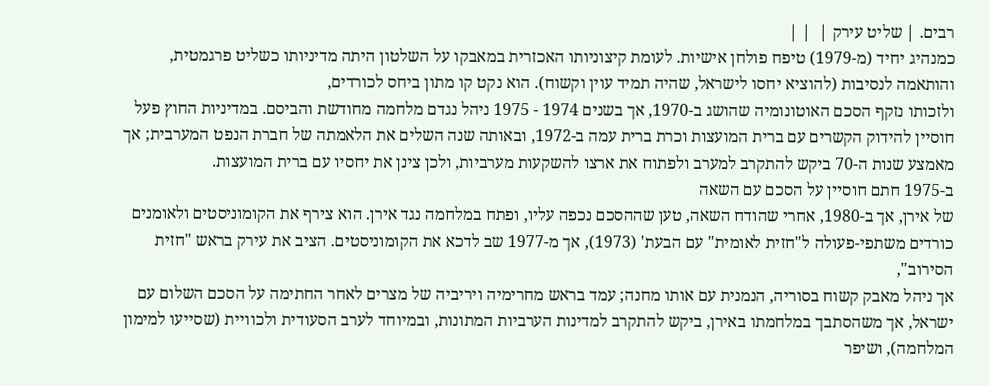רבים. | שליט עירק |  | |
כמנהיג יחיד (מ-1979) טיפח פולחן אישיות. לעומת קיצוניותו האכזרית במאבקו על השלטון היתה מדיניותו כשליט פרגמטית, והותאמה לנסיבות (להוציא יחסו לישראל, שהיה תמיד עוין וקשוח). הוא נקט קו מתון ביחס לכורדים,
ולזכותו נזקף הסכם האוטונומיה שהושג ב-1970, אך בשנים 1974 - 1975 ניהל נגדם מלחמה מחודשת והביסם. במדיניות החוץ פעל חוסיין להידוק הקשרים עם ברית המועצות וכרת ברית עמה ב-1972, ובאותה שנה השלים את הלאמתה של חברת הנפט המערבית; אך מאמצע שנות ה-70 ביקש להתקרב למערב ולפתוח את ארצו להשקעות מערביות, ולכן צינן את יחסיו עם ברית המועצות.
ב-1975 חתם חוסיין על הסכם עם השאה
של אירן, אך ב-1980, אחרי שהודח השאה, טען שההסכם נכפה עליו, ופתח במלחמה נגד אירן. הוא צירף את הקומוניסטים ולאומנים כורדים משתפי-פעולה ל"חזית לאומית" עם הבעת' (1973), אך מ-1977 שב לדכא את הקומוניסטים. הציב את עירק בראש "חזית הסירוב",
אך ניהל מאבק קשוח בסוריה, הנמנית עם אותו מחנה; עמד בראש מחרימיה ויריביה של מצרים לאחר החתימה על הסכם השלום עם ישראל, אך משהסתבך במלחמתו באירן, ביקש להתקרב למדינות הערביות המתונות, ובמיוחד לערב הסעודית ולכוויית (שסייעו למימון המלחמה), ושיפר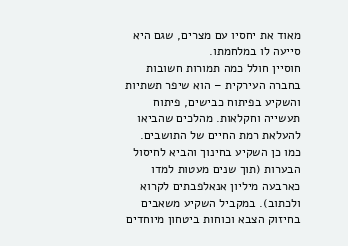מאוד את יחסיו עם מצרים, שגם היא סייעה לו במלחמתו.
חוסיין חולל כמה תמורות חשובות בחברה העירקית – הוא שיפר תשתיות והשקיע בפיתוח כבישים, פיתוח תעשייה וחקלאות. מהלכים שהביאו להעלאת רמת החיים של התושבים. כמו כן השקיע בחינוך והביא לחיסול הבערות (תוך שנים מעטות למדו כארבעה מיליון אנאלפבתים לקרוא ולכתוב). במקביל השקיע משאבים בחיזוק הצבא וכוחות ביטחון מיוחדים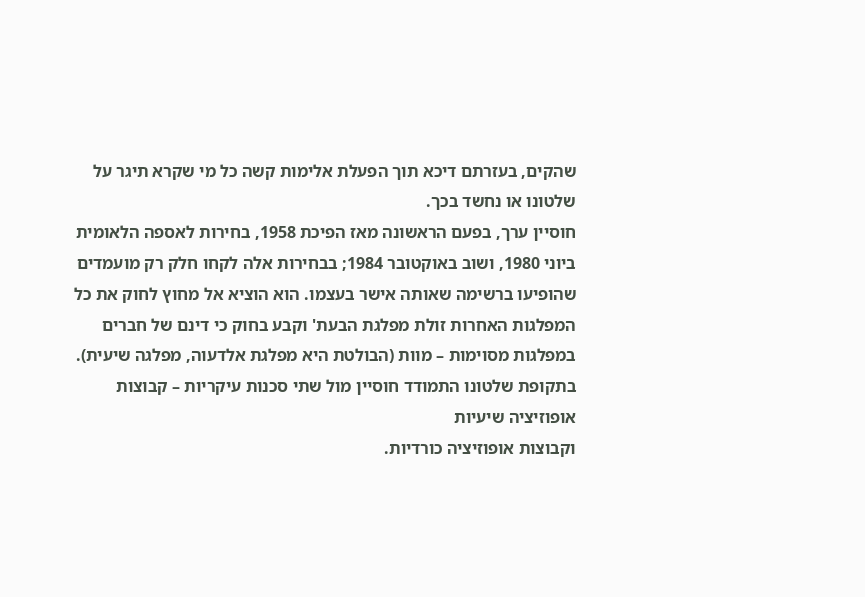שהקים, בעזרתם דיכא תוך הפעלת אלימות קשה כל מי שקרא תיגר על שלטונו או נחשד בכך.
חוסיין ערך, בפעם הראשונה מאז הפיכת 1958, בחירות לאספה הלאומית ביוני 1980, ושוב באוקטובר 1984; בבחירות אלה לקחו חלק רק מועמדים שהופיעו ברשימה שאותה אישר בעצמו. הוא הוציא אל מחוץ לחוק את כל המפלגות האחרות זולת מפלגת הבעת' וקבע בחוק כי דינם של חברים במפלגות מסוימות – מוות (הבולטת היא מפלגת אלדעוה, מפלגה שיעית).
בתקופת שלטונו התמודד חוסיין מול שתי סכנות עיקריות – קבוצות אופוזיציה שיעיות
וקבוצות אופוזיציה כורדיות.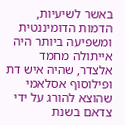באשר לשיעיות, הדמות הדומיננטית ומשפיעה ביותר היה אייתולה מחמד אלצדר, שהיה איש דת ופילוסוף אסלאמי שהוצא להורג על ידי צדאם בשנת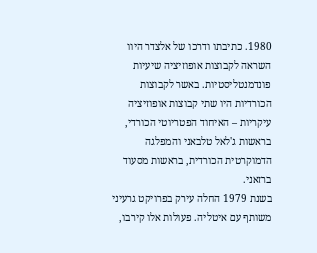1980. כתיבתו ודרכו של אלצדר היוו השראה לקבוצות אופוזיציה שיעיות פונדמנטליסטיות. באשר לקבוצות הכורדיות היו שתי קבוצות אופוזיציה עיקריות – האיחוד הפטריוטי הכורדי, בראשות ג'לאל טלבאני והמפלגה הדמוקרטית הכורדית, בראשות מסעוד ברזאני.
בשנת 1979 החלה עירק בפרויקט גרעיני משותף עם איטליה. פעולות אלו קירבו,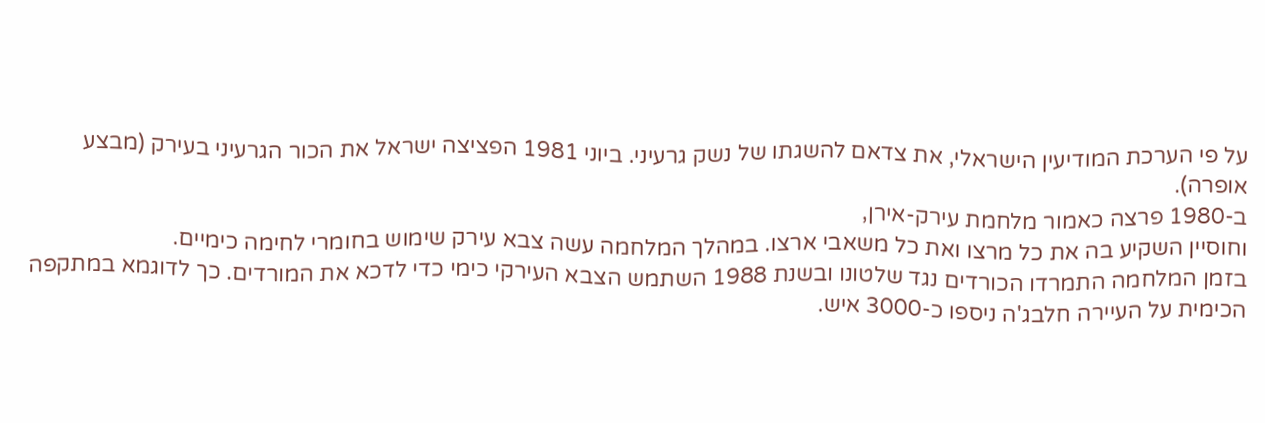על פי הערכת המודיעין הישראלי, את צדאם להשגתו של נשק גרעיני. ביוני 1981 הפציצה ישראל את הכור הגרעיני בעירק (מבצע אופרה).
ב-1980 פרצה כאמור מלחמת עירק-אירן,
וחוסיין השקיע בה את כל מרצו ואת כל משאבי ארצו. במהלך המלחמה עשה צבא עירק שימוש בחומרי לחימה כימיים.
בזמן המלחמה התמרדו הכורדים נגד שלטונו ובשנת 1988 השתמש הצבא העירקי כימי כדי לדכא את המורדים. כך לדוגמא במתקפה הכימית על העיירה חלבג'ה ניספו כ-3000 איש.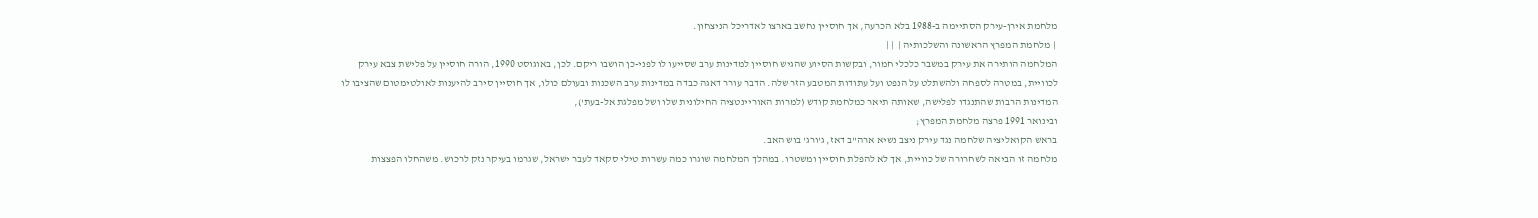מלחמת אירן-עירק הסתיימה ב-1988 בלא הכרעה, אך חוסיין נחשב בארצו לאדריכל הניצחון.
 | מלחמת המפרץ הראשונה והשלכותיה |  | |
המלחמה הותירה את עירק במשבר כלכלי חמור, ובקשות הסיוע שהגיש חוסיין למדינות ערב שסייעו לו לפני-כן הושבו ריקם. לכן, באוגוסט 1990, הורה חוסיין על פלישת צבא עירק לכוויית, במטרה לספחה ולהשתלט על הנפט ועל עתודות המטבע הזר שלה. הדבר עורר דאגה כבדה במדינות ערב השכנות ובעולם כולו, אך חוסיין סירב להיענות לאולטימטום שהציבו לו המדינות הרבות שהתנגדו לפלישה, שאותה תיאר כמלחמת קודש (למרות האוריינטציה החילונית שלו ושל מפלגת אל-בעת'),
ובינואר 1991 פרצה מלחמת המפרץ;
בראש הקואליציה שלחמה נגד עירק ניצב נשיא ארה"ב דאז, ג'ורג' בוש האב.
מלחמה זו הביאה לשחרורה של כוויית, אך לא להפלת חוסיין ומשטרו. במהלך המלחמה שוגרו כמה עשרות טילי סקאד לעבר ישראל, שגרמו בעיקר נזק לרכוש. משהחלו הפצצות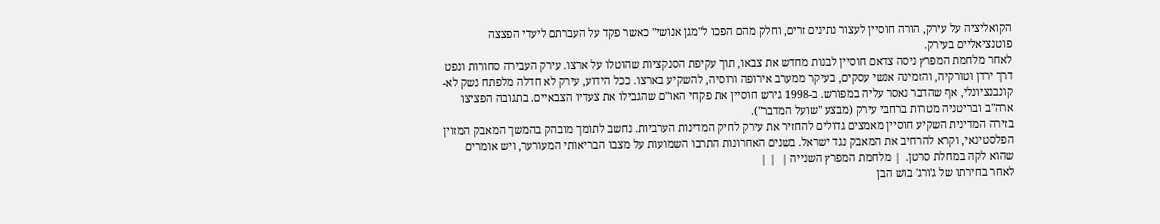הקואליציה על עירק, הורה חוסיין לעצור נתינים זרים, וחלק מהם הפכו ל"מגן אנושי" כאשר פקד על העברתם ליעדי הפצצה פוטנציאליים בעירק.
לאחר מלחמת המפרץ ניסה צדאם חוסיין לבנות מחדש את צבאו, תוך עקיפת הסנקציות שהוטלו על ארצו. עירק העבירה סחורות ונפט דרך ירדן וטורקיה, והזמינה אנשי עסקים, בעיקר ממערב אירופה ורוסיה, להשקיע בארצו. ככל הידוע, עירק לא חדלה מלפתח נשק לא-קונבנציונלי, אף שהדבר נאסר עליה במפורש. ב-1998 גירש חוסיין את פקחי האו"ם שהגבילו את צעדיו הצבאיים. בתגובה הפציצו ארה"ב ובריטניה מטרות ברחבי עירק (מבצע "שועל המדבר").
בזירה המדינית השקיע חוסיין מאמצים גדולים להחזיר את עירק לחיק המדינות הערביות. נחשב לתומך מובהק בהמשך המאבק המזוין הפלסטינאי, וקרא להרחיב את המאבק נגד ישראל. בשנים האחרונות התרבו השמועות על מצבו הבריאותי המעורער, ויש אומרים שהוא לקה במחלת סרטן.  | מלחמת המפרץ השנייה |  | |
לאחר בחירתו של ג'ורג' בוש הבן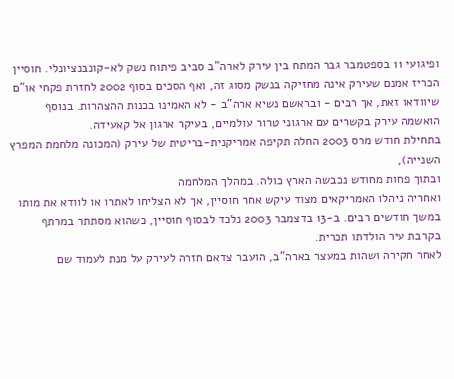ופיגועי 11 בספטמבר גבר המתח בין עירק לארה"ב סביב פיתוח נשק לא-קונבנציונלי. חוסיין הכריז אמנם שעירק אינה מחזיקה בנשק מסוג זה, ואף הסכים בסוף 2002 לחזרת פקחי או"ם שיוודאו זאת, אך רבים - ובראשם נשיא ארה"ב - לא האמינו בכנות ההצהרות. בנוסף הואשמה עירק בקשרים עם ארגוני טרור עולמיים, בעיקר ארגון אל קאעידה.
בתחילת חודש מרס 2003 החלה תקיפה אמריקנית-בריטית של עירק (המכונה מלחמת המפרץ השנייה),
ובתוך פחות מחודש נכבשה הארץ כולה. במהלך המלחמה
ואחריה ניהלו האמריקאים מצוד עיקש אחר חוסיין, אך לא הצליחו לאתרו או לוודא את מותו במשך חודשים רבים. ב-13 בדצמבר 2003 נלכד לבסוף חוסיין, כשהוא מסתתר במרתף בקרבת עיר הולדתו תכרית.
לאחר חקירה ושהות במעצר בארה"ב, הועבר צדאם חזרה לעירק על מנת לעמוד שם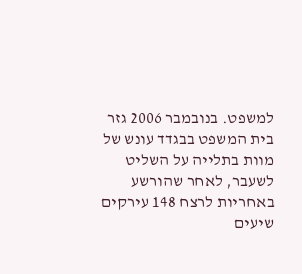למשפט. בנובמבר 2006 גזר בית המשפט בבגדד עונש של מוות בתלייה על השליט לשעבר, לאחר שהורשע באחריות לרצח 148 עירקים שיעים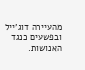מהעיירה דוג'ייל ובפשעים כנגד האנושות.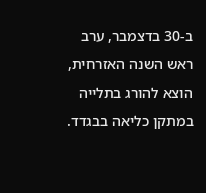ב-30 בדצמבר, ערב ראש השנה האזרחית, הוצא להורג בתלייה במתקן כליאה בבגדד.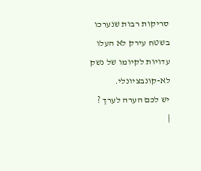סריקות רבות שנערכו בשטח עירק לא העלו עדויות לקיומו של נשק לא-קונבציונלי.
יש לכם הערה לערך ?
|